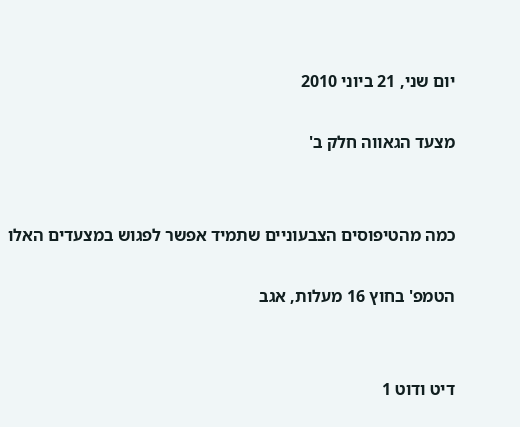יום שני, 21 ביוני 2010

מצעד הגאווה חלק ב'


כמה מהטיפוסים הצבעוניים שתמיד אפשר לפגוש במצעדים האלו

הטמפ' בחוץ 16 מעלות, אגב


דיט ודוט 1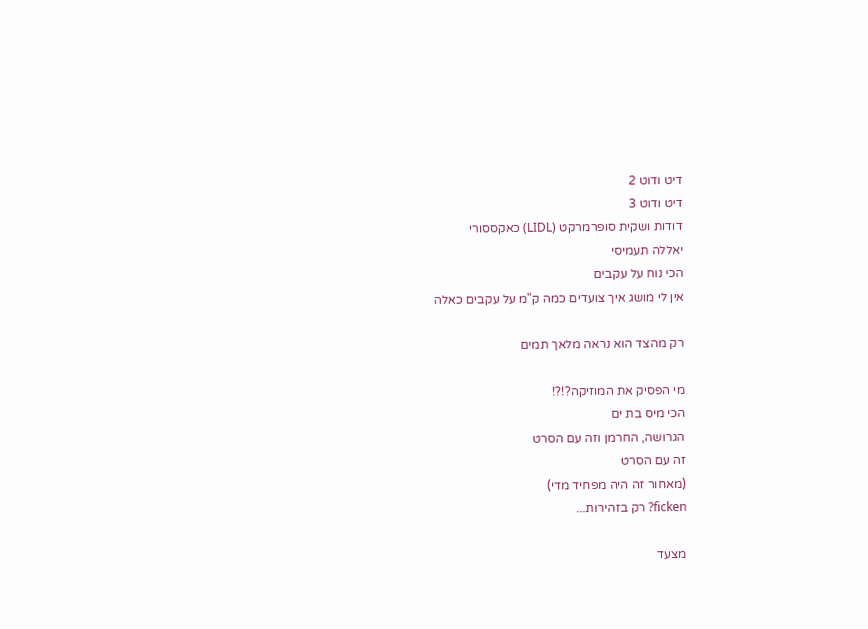דיט ודוט 2
דיט ודוט 3
דודות ושקית סופרמרקט (LIDL) כאקססורי
יאללה תעמיסי
הכי נוח על עקבים
אין לי מושג איך צועדים כמה ק"מ על עקבים כאלה

רק מהצד הוא נראה מלאך תמים

מי הפסיק את המוזיקה?!?!
הכי מיס בת ים
הגרושה, החרמן וזה עם הסרט
זה עם הסרט
(מאחור זה היה מפחיד מדי)
ficken? רק בזהירות...

מצעד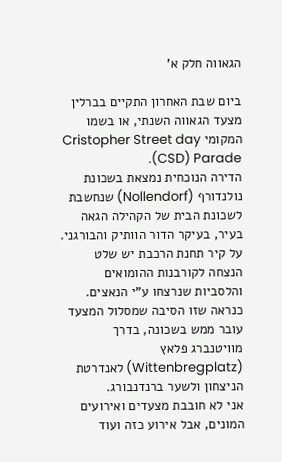הגאווה חלק א'

ביום שבת האחרון התקיים בברלין מצעד הגאווה השנתי, או בשמו המקומי Cristopher Street day (CSD) Parade.
הדירה הנוכחית נמצאת בשכונת נולנדורף (Nollendorf) שנחשבת לשכונת הבית של הקהילה הגאה בעיר, בעיקר הדור הוותיק והבורגני.
על קיר תחנת הרכבת יש שלט הנצחה לקורבנות ההומואים והלסביות שנרצחו ע"י הנאצים.
כנראה שזו הסיבה שמסלול המצעד עובר ממש בשכונה, בדרך מוויטנברג פלאץ (Wittenbregplatz) לאנדרטת הניצחון ולשער ברנדנבורג.
אני לא חובבת מצעדים ואירועים המונים, אבל אירוע כזה ועוד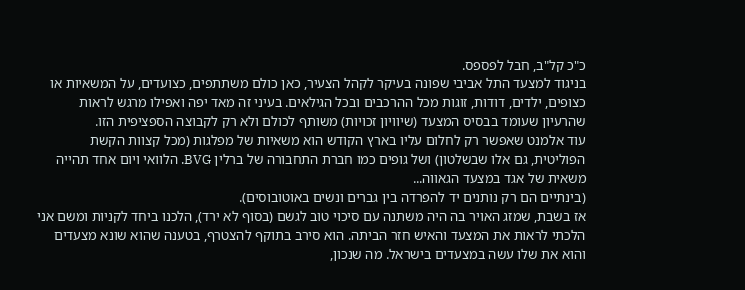כ"כ קל"ב, חבל לפספס.
בניגוד למצעד התל אביבי שפונה בעיקר לקהל הצעיר, כאן כולם משתתפים, כצועדים, על המשאיות או כצופים, ילדים, דודות, זוגות מכל ההרכבים ובכל הגילאים. בעיני זה מאד יפה ואפילו מרגש לראות שהרעיון שעומד בבסיס המצעד (שיוויון זכויות) משותף לכולם ולא רק לקבוצה הספציפית הזו.
עוד אלמנט שאפשר רק לחלום עליו בארץ הקודש הוא משאיות של מפלגות (מכל קצוות הקשת הפוליטית, גם אלו שבשלטון) ושל גופים כמו חברת התחבורה של ברלין BVG. הלוואי ויום אחד תהייה משאית של אגד במצעד הגאווה...
(בינתיים הם רק נותנים יד להפרדה בין גברים ונשים באוטובוסים).
אז בשבת, שמזג האויר בה היה משתנה עם סיכוי טוב לגשם (בסוף לא ירד), הלכנו ביחד לקניות ומשם אני הלכתי לראות את המצעד והאיש חזר הביתה. הוא סירב בתוקף להצטרף, בטענה שהוא שונא מצעדים והוא את שלו עשה במצעדים בישראל. מה שנכון,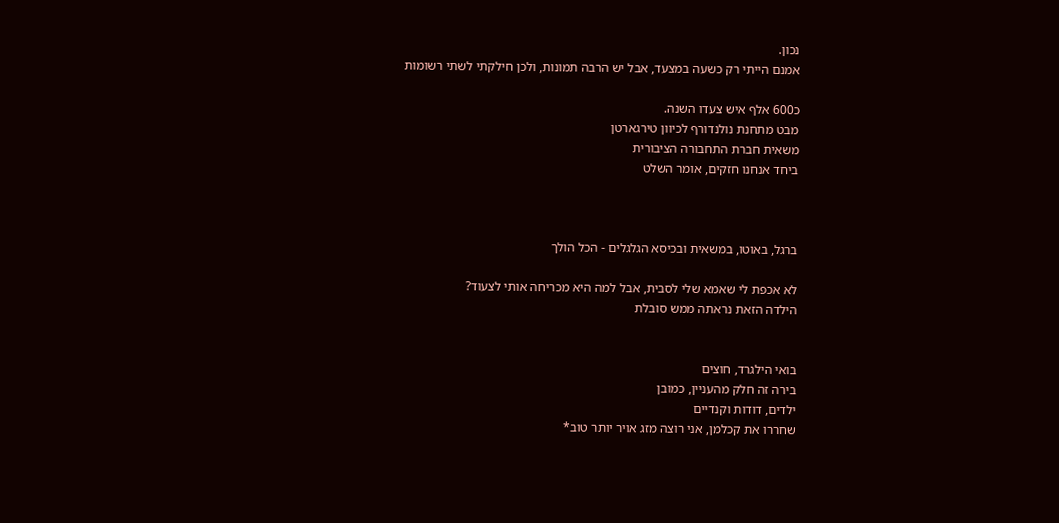נכון.
אמנם הייתי רק כשעה במצעד, אבל יש הרבה תמונות, ולכן חילקתי לשתי רשומות

כ600 אלף איש צעדו השנה.
מבט מתחנת נולנדורף לכיוון טירגארטן
משאית חברת התחבורה הציבורית
ביחד אנחנו חזקים, אומר השלט



ברגל, באוטו, במשאית ובכיסא הגלגלים - הכל הולך

לא אכפת לי שאמא שלי לסבית, אבל למה היא מכריחה אותי לצעוד?
הילדה הזאת נראתה ממש סובלת


בואי הילגרד, חוצים
בירה זה חלק מהעניין, כמובן
ילדים, דודות וקנדיים
שחררו את קכלמן, אני רוצה מזג אויר יותר טוב*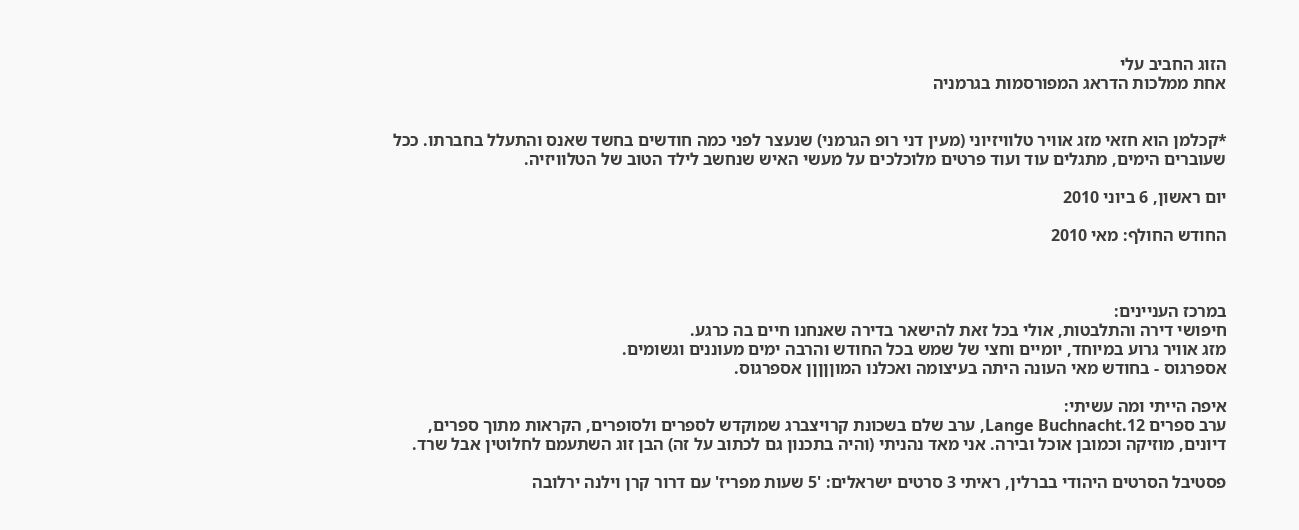הזוג החביב עלי
אחת ממלכות הדראג המפורסמות בגרמניה


*קכלמן הוא חזאי מזג אוויר טלוויזיוני (מעין דני רופ הגרמני) שנעצר לפני כמה חודשים בחשד שאנס והתעלל בחברתו. ככל שעוברים הימים, מתגלים עוד ועוד פרטים מלוכלכים על מעשי האיש שנחשב לילד הטוב של הטלוויזיה.

יום ראשון, 6 ביוני 2010

החודש החולף: מאי 2010



במרכז העניינים:
חיפושי דירה והתלבטות, אולי בכל זאת להישאר בדירה שאנחנו חיים בה כרגע.
מזג אוויר גרוע במיוחד, יומיים וחצי של שמש בכל החודש והרבה ימים מעוננים וגשומים.
אספרגוס - בחודש מאי העונה היתה בעיצומה ואכלנו המוןןןןן אספרגוס.

איפה הייתי ומה עשיתי:
ערב ספרים 12.Lange Buchnacht, ערב שלם בשכונת קרויצברג שמוקדש לספרים ולסופרים, הקראות מתוך ספרים, דיונים, מוזיקה וכמובן אוכל ובירה. אני מאד נהניתי (והיה בתכנון גם לכתוב על זה) הבן זוג השתעמם לחלוטין אבל שרד.

פסטיבל הסרטים היהודי בברלין, ראיתי 3 סרטים ישראלים: '5 שעות מפריז' עם דרור קרן וילנה ירלובה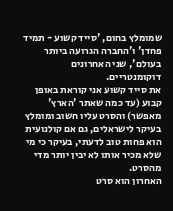שמומלץ בחום, 'סייד קשוע - תמיד פחדן' ו'החברה הגרועה ביותר בעולם', שני האחרונים דוקומנטריים.
את סייד קשוע אני קוראת באופן קבוע (עד כמה שאתר 'הארץ' מאפשר) והסרט עליו חשוב ומומלץ בעיקר לישראלים, גם אם קולנועית הוא פחות טוב לדעתי, בעיקר כי מי שלא מכיר אותו לא יבין יותר מדי מהסרט.
האחרון הוא סרט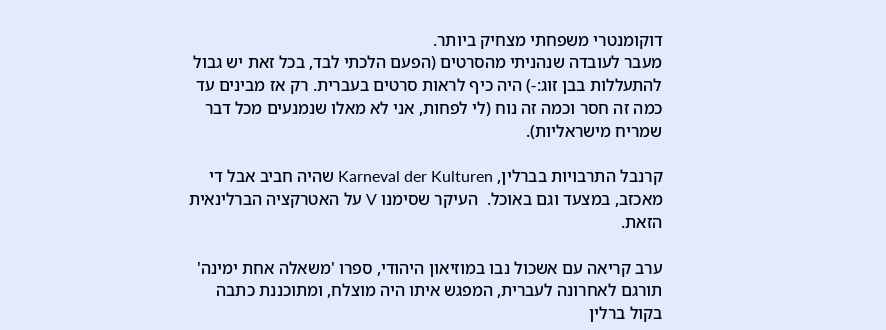דוקומנטרי משפחתי מצחיק ביותר.
מעבר לעובדה שנהניתי מהסרטים (הפעם הלכתי לבד, בכל זאת יש גבול להתעללות בבן זוג:-) היה כיף לראות סרטים בעברית. רק אז מבינים עד כמה זה חסר וכמה זה נוח (לי לפחות, אני לא מאלו שנמנעים מכל דבר שמריח מישראליות).

קרנבל התרבויות בברלין, Karneval der Kulturen שהיה חביב אבל די מאכזב, במצעד וגם באוכל.  העיקר שסימנו V על האטרקציה הברלינאית הזאת.

ערב קריאה עם אשכול נבו במוזיאון היהודי, ספרו 'משאלה אחת ימינה' תורגם לאחרונה לעברית, המפגש איתו היה מוצלח, ומתוכננת כתבה בקול ברלין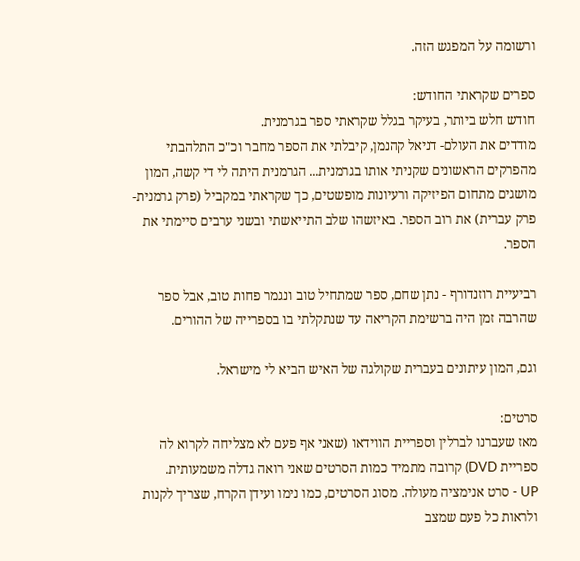ורשומה על המפגש הזה.

ספרים שקראתי החודש:
חודש חלש ביותר, בעיקר בגלל שקראתי ספר בגרמנית.
מודדים את העולם- דניאל קהנמן, קיבלתי את הספר מחבר וכ"כ התלהבתי מהפרקים הראשונים שקניתי אותו בגרמנית... הגרמנית היתה לי די קשה, המון מושגים מתחום הפיזיקה ורעיונות מופשטים, כך שקראתי במקביל (פרק גרמנית-פרק עברית) את רוב הספר. באיזשהו שלב התייאשתי ובשני ערבים סיימתי את הספר.

רביעיית רוזנדורף - נתן שחם, ספר שמתחיל טוב ונגמר פחות טוב, אבל ספר שהרבה זמן היה ברשימת הקריאה עד שנתקלתי בו בספרייה של ההורים.

וגם, המון עיתונים בעברית שקולגה של האיש הביא לי מישראל.

סרטים:
מאז שעברנו לברלין וספריית הווידאו (שאני אף פעם לא מצליחה לקרוא לה ספריית DVD) קרובה מתמיד כמות הסרטים שאני רואה גדלה משמעותית.
UP - סרט אנימציה מעולה. מסוג הסרטים, כמו נימו ועידן הקרח, שצריך לקנות ולראות כל פעם שמצב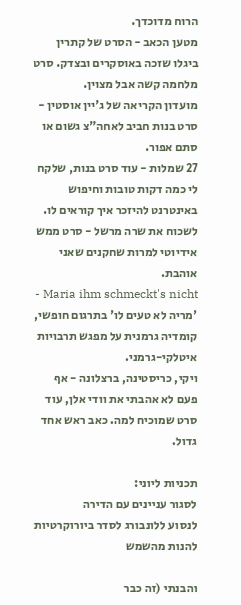הרוח מדוכדך.
מטען הכאב - הסרט של קתרין ביגלו שזכה באוסקרים ובצדק. סרט מלחמה קשה אבל מצוין.
מועדון הקריאה של ג'יין אוסטין - סרט בנות חביב לאחה"צ גשום או סתם אפור.
27 שמלות - עוד סרט בנות, שלקח לי כמה דקות טובות וחיפוש באינטרנט להיזכר איך קוראים לו.
לשכוח את שרה מרשל - סרט ממש אידיוטי למרות שחקנים שאני אוהבת.
Maria ihm schmeckt's nicht - 'מריה לא טעים לו' בתרגום חופשי, קומדיה גרמנית על מפגש תרבויות איטלקי-גרמני.
ויקי, כריסטינה, ברצלונה - אף פעם לא אהבתי את וודי אלן, עוד סרט שמוכיח למה. כאב ראש אחד גדול.

תכניות ליוני:
לסגור עניינים עם הדירה
לנסוע ללונבורג לסדר ביורוקרטיות
להנות מהשמש

והבנתי (זה כבר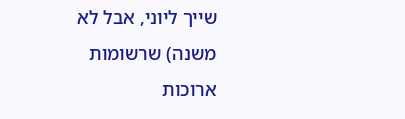שייך ליוני, אבל לא משנה) שרשומות ארוכות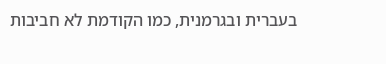בעברית ובגרמנית, כמו הקודמת לא חביבות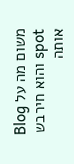משום מה על Blog spot והוא חירבש אותה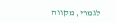לגמרי, מקווה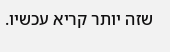שזה יותר קריא עכשיו.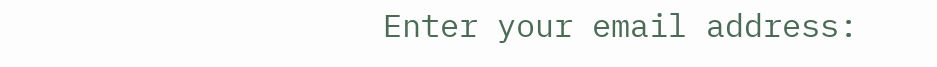Enter your email address: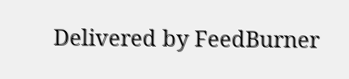Delivered by FeedBurner